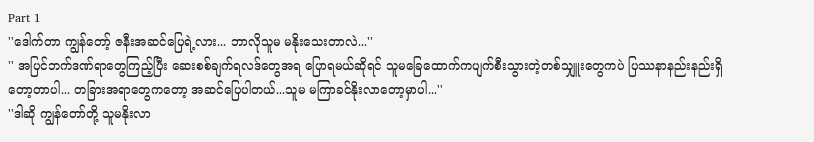Part 1
''ဒေါက်တာ ကျွန်တော့် ဇနီးအဆင်ပြေရဲ့လား... ဘာလိုသူမ မနိုးသေးတာလဲ...''
'' အပြင်ဘက်ဒဏ်ရာတွေကြည့်ပြီး ဆေးစစ်ချက်ရလဒ်တွေအရ ပြောရမယ်ဆိုရင် သူမခြေထောက်ကပျက်စီးသွားတဲ့တစ်သျှူးတွေကပဲ ပြဿနာနည်းနည်းရှိတော့တာပါ... တခြားအရာတွေကတော့ အဆင်ပြေပါတယ်...သူမ မကြာခင်နိုးလာတော့မှာပါ...''
''ဒါဆို ကျွန်တော်တို့ သူမနိုးလာ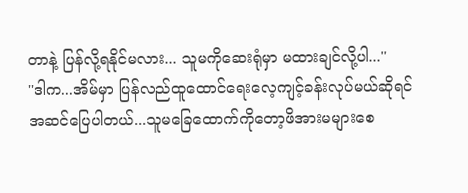တာနဲ့ ပြန်လို့ရနိုင်မလား... သူမကိုဆေးရုံမှာ မထားချင်လို့ပါ...''
''ဒါက...အိမ်မှာ ပြန်လည်ထူထောင်ရေးလေ့ကျင့်ခန်းလုပ်မယ်ဆိုရင် အဆင်ပြေပါတယ်...သူမခြေထောက်ကိုတော့ဖိအားမများစေ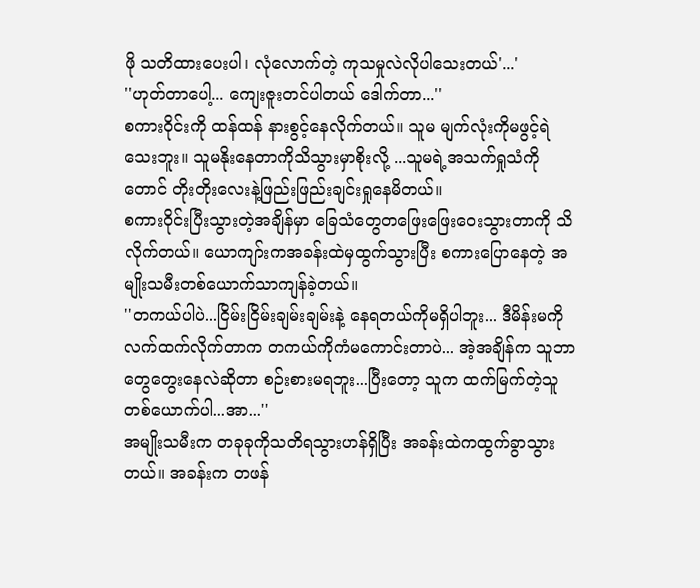ဖို သတိထားပေးပါ၊ လုံလောက်တဲ့ ကုသမှုလဲလိုပါသေးတယ်'...'
''ဟုတ်တာပေါ့... ကျေးဇူးတင်ပါတယ် ဒေါက်တာ...''
စကားဝိုင်းကို ထန်ထန် နားစွင့်နေလိုက်တယ်။ သူမ မျက်လုံးကိုမဖွင့်ရဲသေးဘူး။ သူမနိုးနေတာကိုသိသွားမှာစိုးလို့ ...သူမရဲ့အသက်ရှုသံကို တောင် တိုးတိုးလေးနဲ့ဖြည်းဖြည်းချင်းရှုနေမိတယ်။
စကားဝိုင်းပြီးသွားတဲ့အချိန်မှာ ခြေသံတွေတဖြေးဖြေးဝေးသွားတာကို သိလိုက်တယ်။ ယောကျာ်းကအခန်းထဲမှထွက်သွားပြီး စကားပြောနေတဲ့ အမျိုးသမီးတစ်ယောက်သာကျန်ခဲ့တယ်။
''တကယ်ပါပဲ...ငြိမ်းငြိမ်းချမ်းချမ်းနဲ့ နေရတယ်ကိုမရှိပါဘူး... ဒီမိန်းမကိုလက်ထက်လိုက်တာက တကယ်ကိုကံမကောင်းတာပဲ... အဲ့အချိန်က သူဘာတွေတွေးနေလဲဆိုတာ စဉ်းစားမရဘူး...ပြီးတော့ သူက ထက်မြက်တဲ့သူတစ်ယောက်ပါ...အာ...''
အမျိုးသမီးက တခုခုကိုသတိရသွားဟန်ရှိပြီး အခန်းထဲကထွက်ခွာသွားတယ်။ အခန်းက တဖန်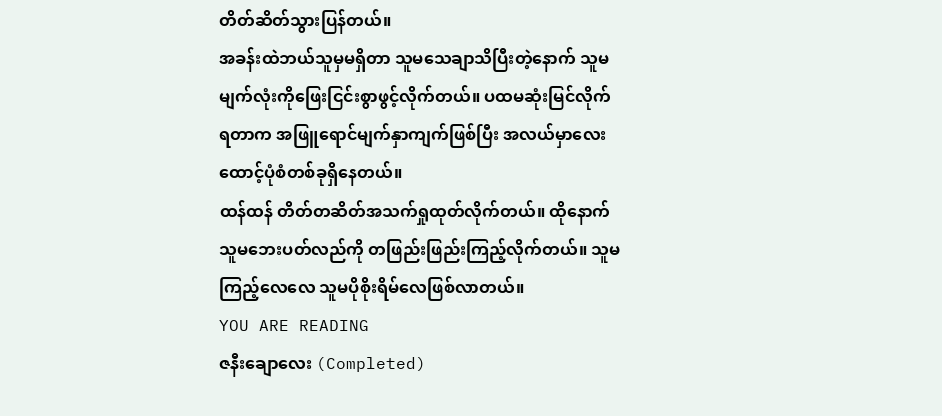တိတ်ဆိတ်သွားပြန်တယ်။
အခန်းထဲဘယ်သူမှမရှိတာ သူမသေချာသိပြီးတဲ့နောက် သူမမျက်လုံးကိုဖြေးငြင်းစွာဖွင့်လိုက်တယ်။ ပထမဆုံးမြင်လိုက်ရတာက အဖြူရောင်မျက်နှာကျက်ဖြစ်ပြီး အလယ်မှာလေးထောင့်ပုံစံတစ်ခုရှိနေတယ်။
ထန်ထန် တိတ်တဆိတ်အသက်ရှုထုတ်လိုက်တယ်။ ထိုနောက်သူမဘေးပတ်လည်ကို တဖြည်းဖြည်းကြည့်လိုက်တယ်။ သူမကြည့်လေလေ သူမပိုစိုးရိမ်လေဖြစ်လာတယ်။
YOU ARE READING
ဇနီးချောလေး (Completed)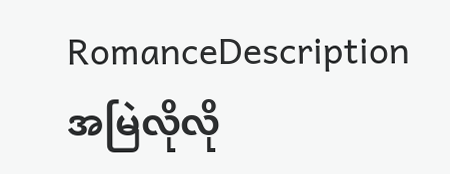RomanceDescription အမြဲလိုလို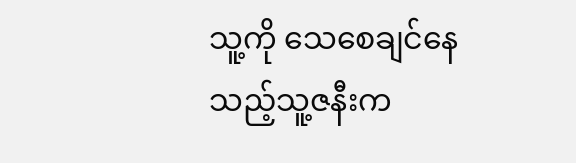သူ့ကို သေစေချင်နေသည့်သူ့ဇနီးက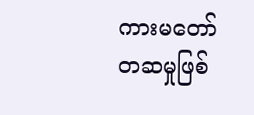ကားမတော်တဆမှုဖြစ်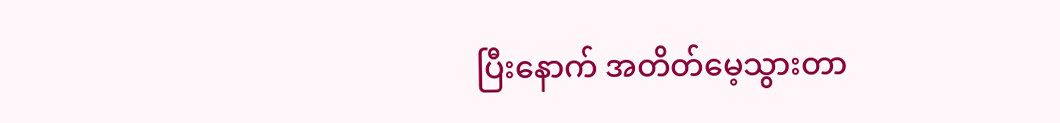ပြီးနောက် အတိတ်မေ့သွားတာ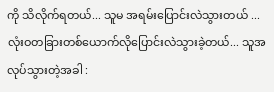ကို သိလိုက်ရတယ်... သူမ အရမ်းပြောင်းလဲသွားတယ် ...လုံးဝတခြားတစ်ယောက်လိုပြောင်းလဲသွားခဲ့တယ်... သူအလုပ်သွားတဲ့အခါ :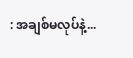: အချစ်မလုပ်နဲ့...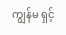ကျွန်မ ရှင့်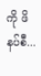ကို ဖိနပ်စီ...